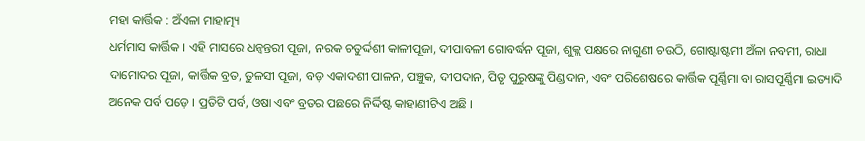ମହା କାର୍ତ୍ତିକ : ଅଁଏଳା ମାହାତ୍ମ୍ୟ
ଧର୍ମମାସ କାର୍ତ୍ତିକ । ଏହି ମାସରେ ଧନ୍ୱନ୍ତରୀ ପୂଜା, ନରକ ଚତୁର୍ଦ୍ଦଶୀ କାଳୀପୂଜା, ଦୀପାବଳୀ ଗୋବର୍ଦ୍ଧନ ପୂଜା, ଶୁକ୍ଲ ପକ୍ଷରେ ନାଗୁଣୀ ଚଉଠି, ଗୋଷ୍ଟାଷ୍ଟମୀ ଅଁଳା ନବମୀ, ରାଧା ଦାମୋଦର ପୂଜା, କାର୍ତ୍ତିକ ବ୍ରତ, ତୁଳସୀ ପୂଜା, ବଡ଼ ଏକାଦଶୀ ପାଳନ, ପଞ୍ଚୁକ, ଦୀପଦାନ, ପିତୃ ପୁରୁଷଙ୍କୁ ପିଣ୍ଡଦାନ, ଏବଂ ପରିଶେଷରେ କାର୍ତ୍ତିକ ପୂର୍ଣ୍ଣିମା ବା ରାସପୂର୍ଣ୍ଣିମା ଇତ୍ୟାଦି ଅନେକ ପର୍ବ ପଡ଼େ । ପ୍ରତିଟି ପର୍ବ, ଓଷା ଏବଂ ବ୍ରତର ପଛରେ ନିର୍ଦ୍ଦିଷ୍ଟ କାହାଣୀଟିଏ ଅଛି ।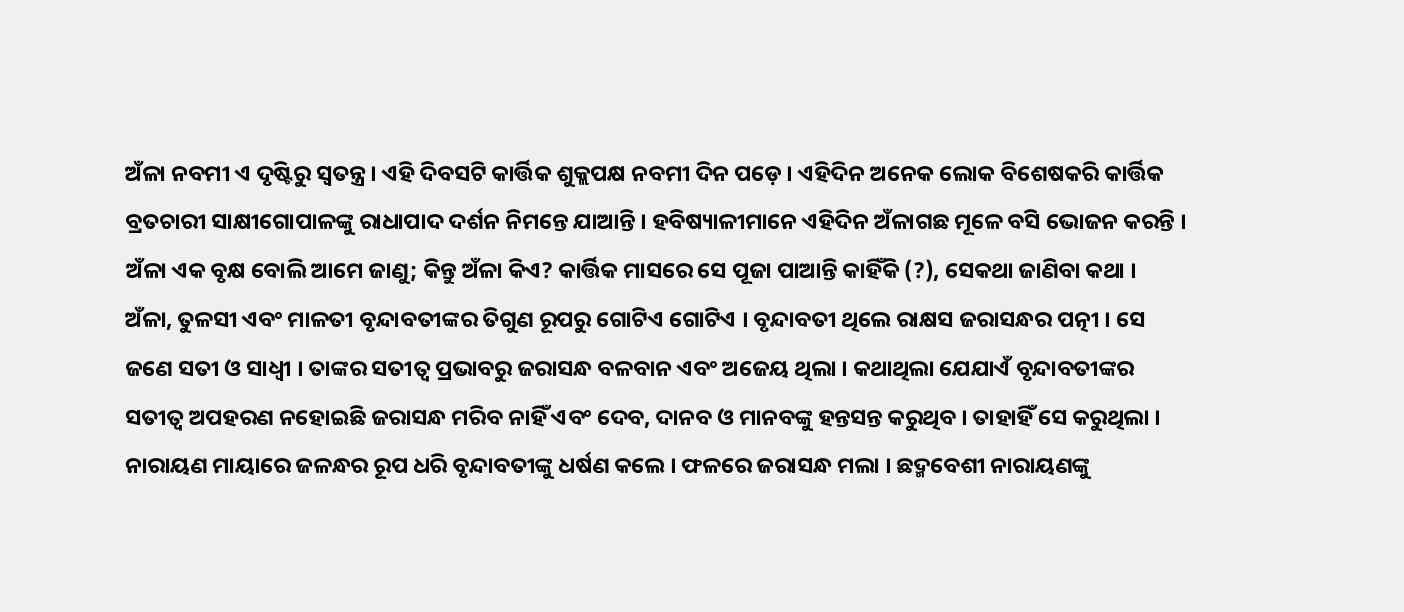ଅଁଳା ନବମୀ ଏ ଦୃଷ୍ଟିରୁ ସ୍ୱତନ୍ତ୍ର । ଏହି ଦିବସଟି କାର୍ତ୍ତିକ ଶୁକ୍ଲପକ୍ଷ ନବମୀ ଦିନ ପଡ଼େ । ଏହିଦିନ ଅନେକ ଲୋକ ବିଶେଷକରି କାର୍ତ୍ତିକ ବ୍ରତଚାରୀ ସାକ୍ଷୀଗୋପାଳଙ୍କୁ ରାଧାପାଦ ଦର୍ଶନ ନିମନ୍ତେ ଯାଆନ୍ତି । ହବିଷ୍ୟାଳୀମାନେ ଏହିଦିନ ଅଁଳାଗଛ ମୂଳେ ବସି ଭୋଜନ କରନ୍ତି । ଅଁଳା ଏକ ବୃକ୍ଷ ବୋଲି ଆମେ ଜାଣୁ; କିନ୍ତୁ ଅଁଳା କିଏ? କାର୍ତ୍ତିକ ମାସରେ ସେ ପୂଜା ପାଆନ୍ତି କାହିଁକି (?), ସେକଥା ଜାଣିବା କଥା ।
ଅଁଳା, ତୁଳସୀ ଏବଂ ମାଳତୀ ବୃନ୍ଦାବତୀଙ୍କର ତିଗୁଣ ରୂପରୁ ଗୋଟିଏ ଗୋଟିଏ । ବୃନ୍ଦାବତୀ ଥିଲେ ରାକ୍ଷସ ଜରାସନ୍ଧର ପତ୍ନୀ । ସେ ଜଣେ ସତୀ ଓ ସାଧ୍ୱୀ । ତାଙ୍କର ସତୀତ୍ୱ ପ୍ରଭାବରୁ ଜରାସନ୍ଧ ବଳବାନ ଏବଂ ଅଜେୟ ଥିଲା । କଥାଥିଲା ଯେଯାଏଁ ବୃନ୍ଦାବତୀଙ୍କର ସତୀତ୍ୱ ଅପହରଣ ନହୋଇଛି ଜରାସନ୍ଧ ମରିବ ନାହିଁ ଏବଂ ଦେବ, ଦାନବ ଓ ମାନବଙ୍କୁ ହନ୍ତସନ୍ତ କରୁଥିବ । ତାହାହିଁ ସେ କରୁଥିଲା । ନାରାୟଣ ମାୟାରେ ଜଳନ୍ଧର ରୂପ ଧରି ବୃନ୍ଦାବତୀଙ୍କୁ ଧର୍ଷଣ କଲେ । ଫଳରେ ଜରାସନ୍ଧ ମଲା । ଛଦ୍ମବେଶୀ ନାରାୟଣଙ୍କୁ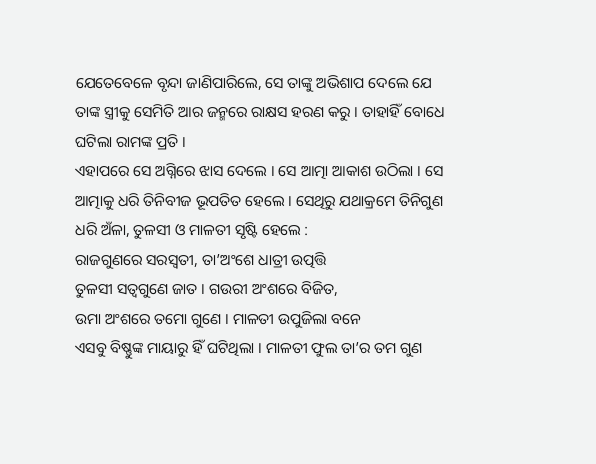ଯେତେବେଳେ ବୃନ୍ଦା ଜାଣିପାରିଲେ, ସେ ତାଙ୍କୁ ଅଭିଶାପ ଦେଲେ ଯେ ତାଙ୍କ ସ୍ତ୍ରୀକୁ ସେମିତି ଆର ଜନ୍ମରେ ରାକ୍ଷସ ହରଣ କରୁ । ତାହାହିଁ ବୋଧେ ଘଟିଲା ରାମଙ୍କ ପ୍ରତି ।
ଏହାପରେ ସେ ଅଗ୍ନିରେ ଝାସ ଦେଲେ । ସେ ଆତ୍ମା ଆକାଶ ଉଠିଲା । ସେ ଆତ୍ମାକୁ ଧରି ତିନିବୀଜ ଭୂପତିତ ହେଲେ । ସେଥିରୁ ଯଥାକ୍ରମେ ତିନିଗୁଣ ଧରି ଅଁଳା, ତୁଳସୀ ଓ ମାଳତୀ ସୃଷ୍ଟି ହେଲେ :
ରାଜଗୁଣରେ ସରସ୍ୱତୀ, ତା’ଅଂଶେ ଧାତ୍ରୀ ଉତ୍ପତ୍ତି
ତୁଳସୀ ସତ୍ୱଗୁଣେ ଜାତ । ଗଉରୀ ଅଂଶରେ ବିଜିତ,
ଉମା ଅଂଶରେ ତମୋ ଗୁଣେ । ମାଳତୀ ଉପୁଜିଲା ବନେ
ଏସବୁ ବିଷ୍ଣୁଙ୍କ ମାୟାରୁ ହିଁ ଘଟିଥିଲା । ମାଳତୀ ଫୁଲ ତା’ର ତମ ଗୁଣ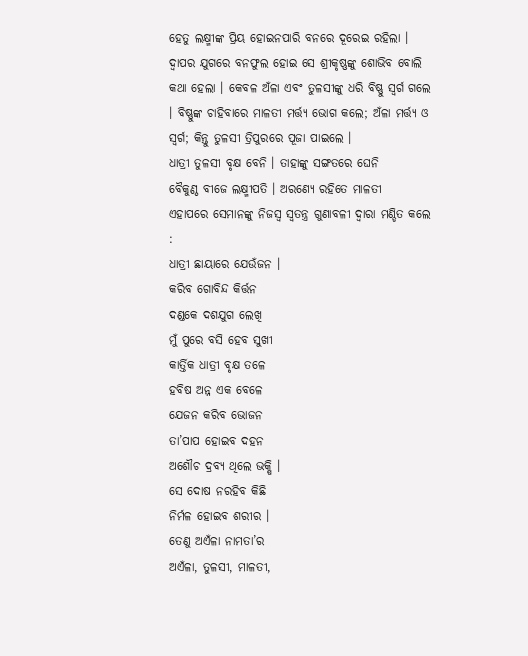ହେତୁ ଲକ୍ଷ୍ମୀଙ୍କ ପ୍ରିୟ ହୋଇନପାରି ବନରେ ଦୂରେଇ ରହିଲା । ଦ୍ୱାପର ଯୁଗରେ ବନଫୁଲ ହୋଇ ସେ ଶ୍ରୀକୃଷ୍ଣଙ୍କୁ ଶୋଭିବ ବୋଲି କଥା ହେଲା । କେବଳ ଅଁଳା ଏବଂ ତୁଳସୀଙ୍କୁ ଧରି ବିଷ୍ଣୁ ସ୍ୱର୍ଗ ଗଲେ । ବିଷ୍ଣୁଙ୍କ ଚାହିବାରେ ମାଳତୀ ମର୍ତ୍ତ୍ୟ ଭୋଗ କଲେ; ଅଁଳା ମର୍ତ୍ତ୍ୟ ଓ ସ୍ୱର୍ଗ; କିନ୍ତୁ ତୁଳସୀ ତ୍ରିପୁରରେ ପୂଜା ପାଇଲେ ।
ଧାତ୍ରୀ ତୁଳସୀ ବୃକ୍ଷ ବେନି । ତାହାଙ୍କୁ ସଙ୍ଗତରେ ଘେନି
ବୈକୁଣ୍ଠ ବୀଜେ ଲକ୍ଷ୍ମୀପତି । ଅରଣ୍ୟେ ରହିତେ ମାଳତୀ
ଏହାପରେ ସେମାନଙ୍କୁ ନିଜସ୍ୱ ସ୍ୱତନ୍ତ୍ର ଗୁଣାବଳୀ ଦ୍ୱାରା ମଣ୍ଡିତ କଲେ :
ଧାତ୍ରୀ ଛାୟାରେ ଯେଉଁଜନ ।
କରିବ ଗୋବିନ୍ଦ କିର୍ତ୍ତନ
ଦଣ୍ଡକେ ଦଶଯୁଗ ଲେଖି
ମୁଁ ପୁରେ ବସି ହେବ ସୁଖୀ
କାର୍ତ୍ତିକ ଧାତ୍ରୀ ବୃକ୍ଷ ତଳେ
ହବିଷ ଅନ୍ନ ଏକ ବେଳେ
ଯେଜନ କରିବ ଭୋଜନ
ତା’ପାପ ହୋଇବ ଦହନ
ଅଶୌଚ ଦ୍ରବ୍ୟ ଥିଲେ ଭକ୍ଷି ।
ସେ ଦୋଷ ନରହିବ କିଛି
ନିର୍ମଳ ହୋଇବ ଶରୀର ।
ତେଣୁ ଅଏଁଳା ନାମତା’ର
ଅଏଁଳା, ତୁଳସୀ, ମାଳତୀ,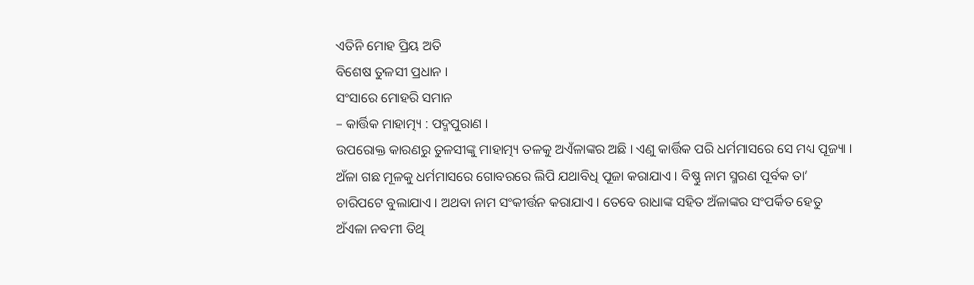ଏତିନି ମୋହ ପ୍ରିୟ ଅତି
ବିଶେଷ ତୁଳସୀ ପ୍ରଧାନ ।
ସଂସାରେ ମୋହରି ସମାନ
– କାର୍ତ୍ତିକ ମାହାତ୍ମ୍ୟ : ପଦ୍ମପୁରାଣ ।
ଉପରୋକ୍ତ କାରଣରୁ ତୁଳସୀଙ୍କୁ ମାହାତ୍ମ୍ୟ ତଳକୁ ଅଏଁଳାଙ୍କର ଅଛି । ଏଣୁ କାର୍ତ୍ତିକ ପରି ଧର୍ମମାସରେ ସେ ମଧ୍ୟ ପୂଜ୍ୟା । ଅଁଳା ଗଛ ମୂଳକୁ ଧର୍ମମାସରେ ଗୋବରରେ ଲିପି ଯଥାବିଧି ପୂଜା କରାଯାଏ । ବିଷ୍ଣୁ ନାମ ସ୍ମରଣ ପୂର୍ବକ ତା’ ଚାରିପଟେ ବୁଲାଯାଏ । ଅଥବା ନାମ ସଂକୀର୍ତ୍ତନ କରାଯାଏ । ତେବେ ରାଧାଙ୍କ ସହିତ ଅଁଳାଙ୍କର ସଂପର୍କିତ ହେତୁ ଅଁଏଳା ନବମୀ ତିଥି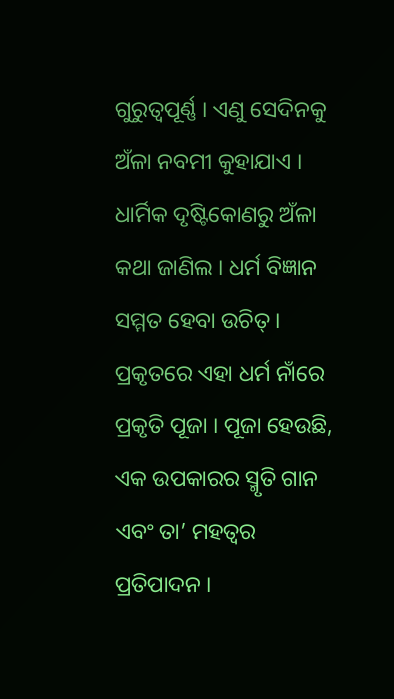ଗୁରୁତ୍ୱପୂର୍ଣ୍ଣ । ଏଣୁ ସେଦିନକୁ ଅଁଳା ନବମୀ କୁହାଯାଏ ।
ଧାର୍ମିକ ଦୃଷ୍ଟିକୋଣରୁ ଅଁଳା କଥା ଜାଣିଲ । ଧର୍ମ ବିଜ୍ଞାନ ସମ୍ମତ ହେବା ଉଚିତ୍ । ପ୍ରକୃତରେ ଏହା ଧର୍ମ ନାଁରେ ପ୍ରକୃତି ପୂଜା । ପୂଜା ହେଉଛି, ଏକ ଉପକାରର ସ୍ମୃତି ଗାନ ଏବଂ ତା’ ମହତ୍ୱର ପ୍ରତିପାଦନ ।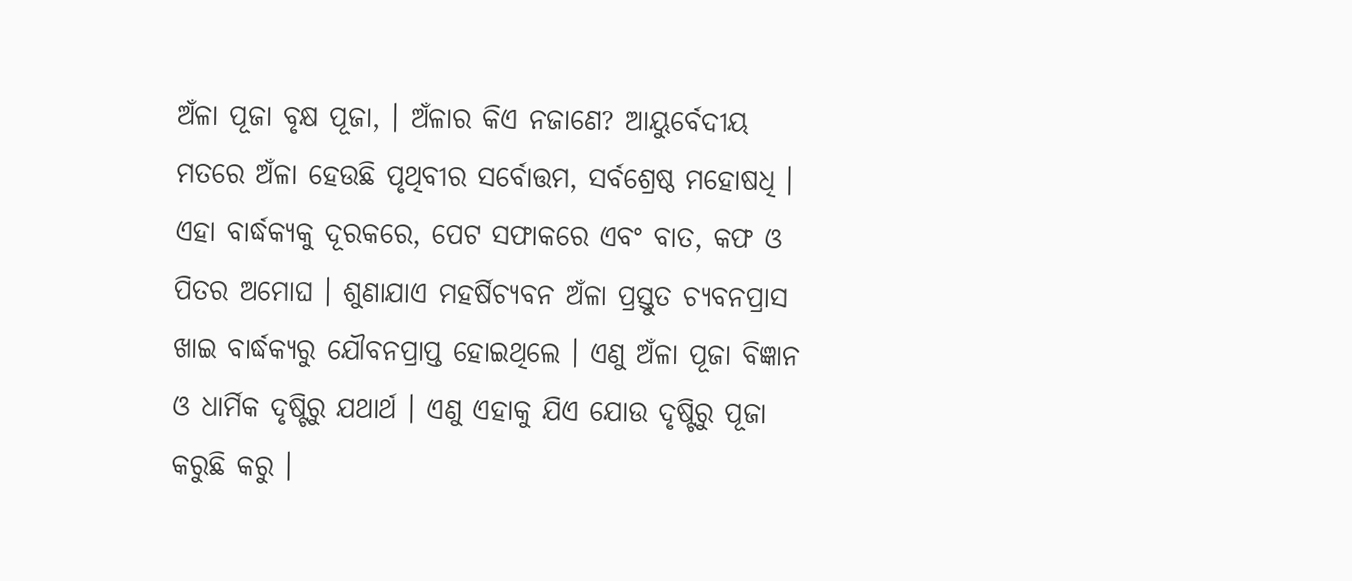ଅଁଳା ପୂଜା ବୃକ୍ଷ ପୂଜା, । ଅଁଳାର କିଏ ନଜାଣେ? ଆୟୁର୍ବେଦୀୟ ମତରେ ଅଁଳା ହେଉଛି ପୃଥିବୀର ସର୍ବୋତ୍ତମ, ସର୍ବଶ୍ରେଷ୍ଠ ମହୋଷଧି । ଏହା ବାର୍ଦ୍ଧକ୍ୟକୁ ଦୂରକରେ, ପେଟ ସଫାକରେ ଏବଂ ବାତ, କଫ ଓ ପିତର ଅମୋଘ । ଶୁଣାଯାଏ ମହର୍ଷିଚ୍ୟବନ ଅଁଳା ପ୍ରସ୍ତୁତ ଚ୍ୟବନପ୍ରାସ ଖାଇ ବାର୍ଦ୍ଧକ୍ୟରୁ ଯୌବନପ୍ରାପ୍ତ ହୋଇଥିଲେ । ଏଣୁ ଅଁଳା ପୂଜା ବିଜ୍ଞାନ ଓ ଧାର୍ମିକ ଦୃଷ୍ଟିରୁ ଯଥାର୍ଥ । ଏଣୁ ଏହାକୁ ଯିଏ ଯୋଉ ଦୃଷ୍ଟିରୁ ପୂଜା କରୁଛି କରୁ ।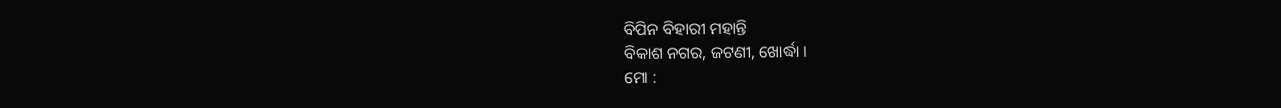ବିପିନ ବିହାରୀ ମହାନ୍ତି
ବିକାଶ ନଗର, ଜଟଣୀ, ଖୋର୍ଦ୍ଧା ।
ମୋ :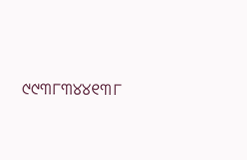୯୯୩୮୩୪୪୧୩୮